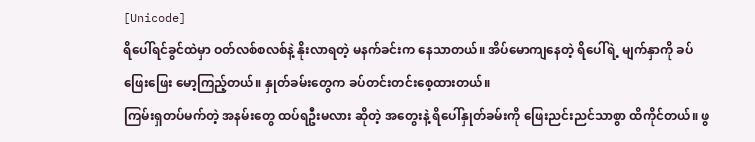[Unicode]
ရိပေါ်ရင်ခွင်ထဲမှာ ဝတ်လစ်စလစ်နဲ့ နိုးလာရတဲ့ မနက်ခင်းက နေသာတယ်။ အိပ်မောကျနေတဲ့ ရိပေါ်ရဲ့ မျက်နှာကို ခပ်ဖြေးဖြေး မော့ကြည့်တယ်။ နှုတ်ခမ်းတွေက ခပ်တင်းတင်းစေ့ထားတယ်။
ကြမ်းရှတပ်မက်တဲ့ အနမ်းတွေ ထပ်ရဦးမလား ဆိုတဲ့ အတွေးနဲ့ ရိပေါ်နှုတ်ခမ်းကို ဖြေးညင်းညင်သာစွာ ထိကိုင်တယ်။ ဖွ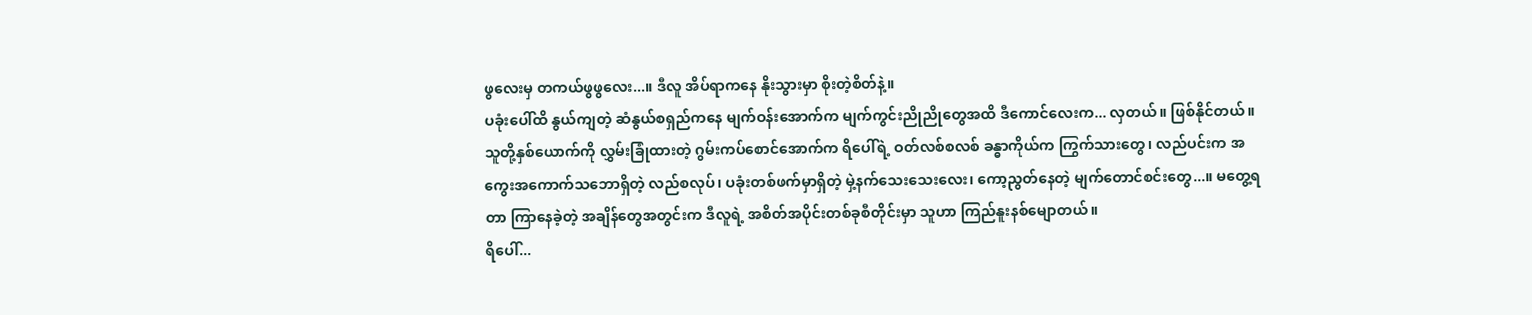ဖွလေးမှ တကယ်ဖွဖွလေး...။ ဒီလူ အိပ်ရာကနေ နိုးသွားမှာ စိုးတဲ့စိတ်နဲ့။
ပခုံးပေါ်ထိ နွယ်ကျတဲ့ ဆံနွယ်စရှည်ကနေ မျက်ဝန်းအောက်က မျက်ကွင်းညိုညိုတွေအထိ ဒီကောင်လေးက... လှတယ်။ ဖြစ်နိုင်တယ်။
သူတို့နှစ်ယောက်ကို လွှမ်းခြုံထားတဲ့ ဂွမ်းကပ်စောင်အောက်က ရိပေါ်ရဲ့ ဝတ်လစ်စလစ် ခန္ဓာကိုယ်က ကြွက်သားတွေ၊ လည်ပင်းက အကွေးအကောက်သဘောရှိတဲ့ လည်စလုပ်၊ ပခုံးတစ်ဖက်မှာရှိတဲ့ မှဲ့နက်သေးသေးလေး၊ ကော့ညွတ်နေတဲ့ မျက်တောင်စင်းတွေ...။ မတွေ့ရတာ ကြာနေခဲ့တဲ့ အချိန်တွေအတွင်းက ဒီလူရဲ့ အစိတ်အပိုင်းတစ်ခုစီတိုင်းမှာ သူဟာ ကြည်နူးနစ်မျောတယ်။
ရိပေါ်...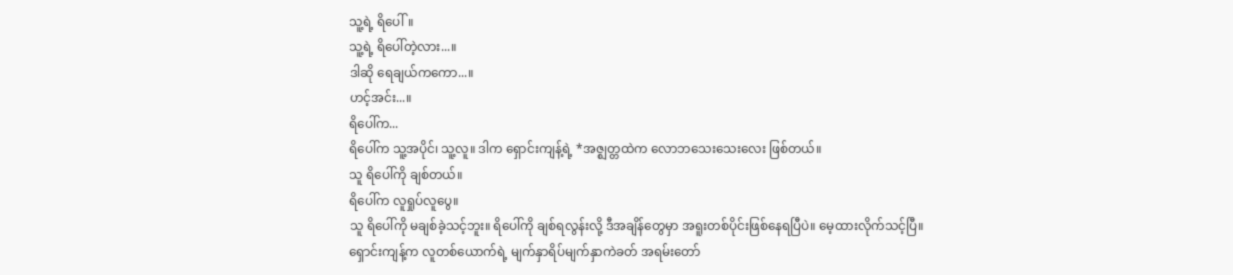သူ့ရဲ့ ရိပေါ်။
သူ့ရဲ့ ရိပေါ်တဲ့လား...။
ဒါဆို ရေချယ်ကကော...။
ဟင့်အင်း...။
ရိပေါ်က...
ရိပေါ်က သူ့အပိုင်၊ သူ့လူ။ ဒါက ရှောင်းကျန့်ရဲ့ *အဇ္ဈတ္တထဲက လောဘသေးသေးလေး ဖြစ်တယ်။
သူ ရိပေါ်ကို ချစ်တယ်။
ရိပေါ်က လူရှုပ်လူပွေ။
သူ ရိပေါ်ကို မချစ်ခဲ့သင့်ဘူး။ ရိပေါ်ကို ချစ်ရလွန်းလို့ ဒီအချိန်တွေမှာ အရူးတစ်ပိုင်းဖြစ်နေရပြီပဲ။ မေ့ထားလိုက်သင့်ပြီ။
ရှောင်းကျန့်က လူတစ်ယောက်ရဲ့ မျက်နှာရိပ်မျက်နှာကဲခတ် အရမ်းတော်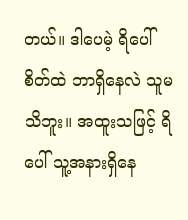တယ်။ ဒါပေမဲ့ ရိပေါ်စိတ်ထဲ ဘာရှိနေလဲ သူမသိဘူး။ အထူးသဖြင့် ရိပေါ် သူ့အနားရှိနေ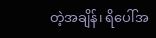တဲ့အချိန်၊ ရိပေါ်အ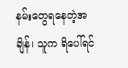နမ်းတွေရနေတဲ့အချိန်၊ သူက ရိပေါ်ရင်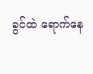ခွင်ထဲ ရောက်နေ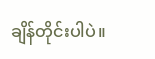ချိန်တိုင်းပါပဲ။